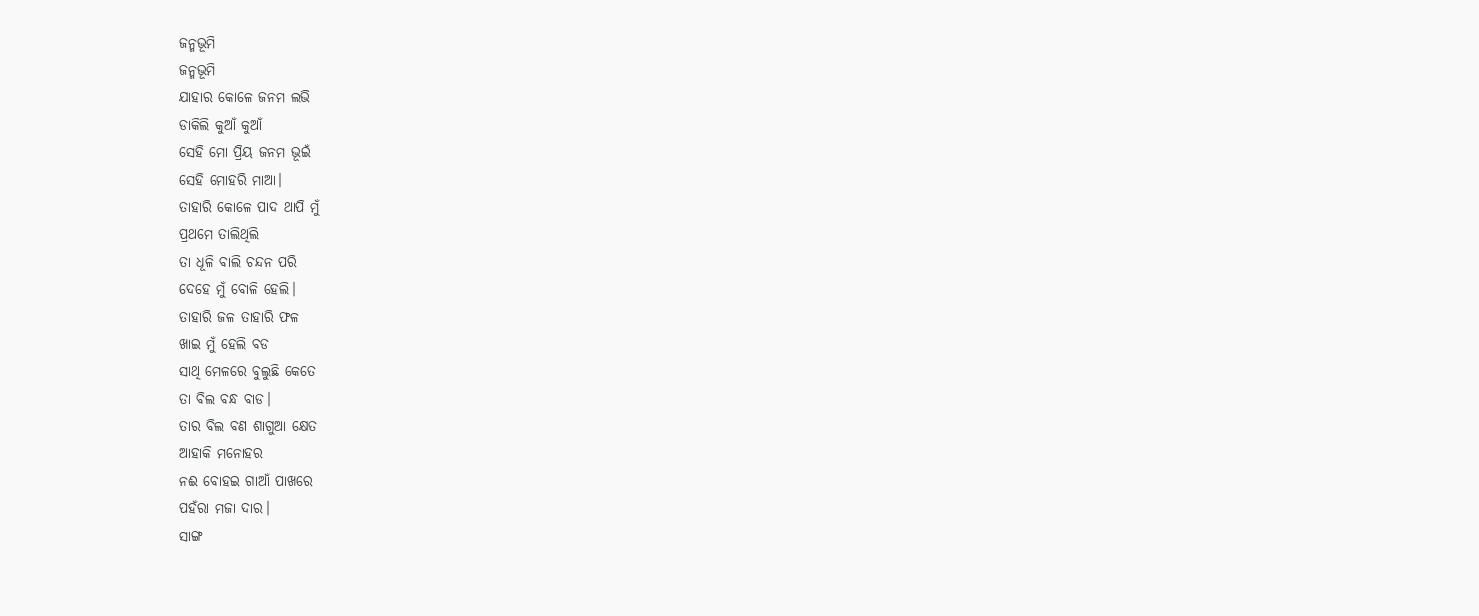ଜନ୍ମଭୂମି
ଜନ୍ମଭୂମି
ଯାହାର କୋଳେ ଜନମ ଲଭି
ଡାକିଲି କୁଆଁ କୁଆଁ
ସେହି ମୋ ପ୍ରିୟ ଜନମ ଭୂଇଁ
ସେହି ମୋହରି ମାଆ।
ତାହାରି କୋଳେ ପାଦ ଥାପି ମୁଁ
ପ୍ରଥମେ ତାଲିଥିଲି
ତା ଧୂଳି ବାଲି ଚନ୍ଦନ ପରି
ଦେହେ ମୁଁ ବୋଳି ହେଲି।
ତାହାରି ଜଳ ତାହାରି ଫଳ
ଖାଇ ମୁଁ ହେଲି ବଡ
ସାଥି ମେଳରେ ବୁଲୁଛି କେତେ
ତା ବିଲ ବନ୍ଧ ବାଡ।
ତାର ବିଲ ବଣ ଶାଗୁଆ କ୍ଷେତ
ଆହାକି ମନୋହର
ନଈ ବୋହଇ ଗାଆଁ ପାଖରେ
ପହଁରା ମଜା ଦାର।
ସାଙ୍ଗ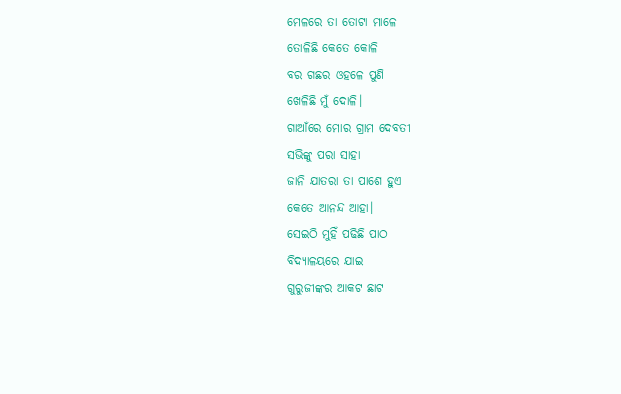ମେଳରେ ତା ତୋଟା ମାଳେ
ତୋଳିଛି କେତେ କୋଳି
ବର ଗଛର ଓହଳେ ପୁଣି
ଖେଳିଛି ମୁଁ ଦୋଳି।
ଗାଆଁରେ ମୋର ଗ୍ରାମ ଦେବତୀ
ସଭିଙ୍କୁ ପରା ସାହା
ଜାନି ଯାତରା ତା ପାଶେ ହୁଏ
କେତେ ଆନନ୍ଦ ଆହା।
ସେଇଠି ମୁହିଁ ପଢିଛି ପାଠ
ବିଦ୍ୟାଳୟରେ ଯାଇ
ଗୁରୁଜୀଙ୍କର ଆକଟ ଛାଟ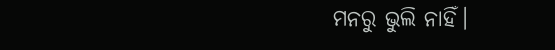ମନରୁ ଭୁଲି ନାହିଁ।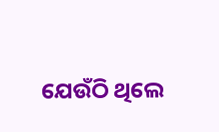ଯେଉଁଠି ଥିଲେ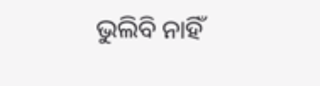ଭୁଲିବି ନାହିଁ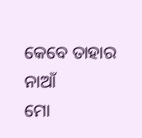କେବେ ତାହାର ନାଆଁ
ମୋ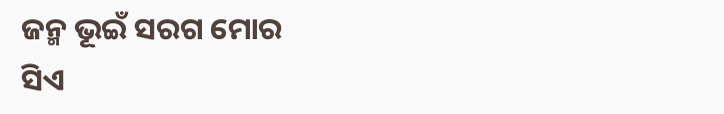ଜନ୍ମ ଭୂଇଁ ସରଗ ମୋର
ସିଏ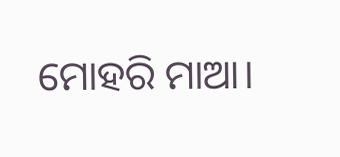ମୋହରି ମାଆ।